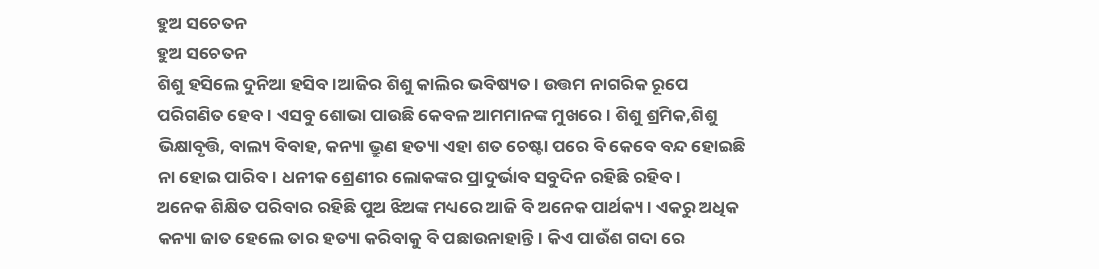ହୁଅ ସଚେତନ
ହୁଅ ସଚେତନ
ଶିଶୁ ହସିଲେ ଦୁନିଆ ହସିବ।ଆଜିର ଶିଶୁ କାଲିର ଭବିଷ୍ୟତ। ଉତ୍ତମ ନାଗରିକ ରୂପେ ପରିଗଣିତ ହେବ। ଏସବୁ ଶୋଭା ପାଉଛି କେବଳ ଆମମାନଙ୍କ ମୁଖରେ। ଶିଶୁ ଶ୍ରମିକ,ଶିଶୁ ଭିକ୍ଷାବୃତ୍ତି, ବାଲ୍ୟ ବିବାହ, କନ୍ୟା ଭ୍ରୁଣ ହତ୍ୟା ଏହା ଶତ ଚେଷ୍ଟା ପରେ ବି କେବେ ବନ୍ଦ ହୋଇଛି ନା ହୋଇ ପାରିବ। ଧନୀକ ଶ୍ରେଣୀର ଲୋକଙ୍କର ପ୍ରାଦୁର୍ଭାବ ସବୁଦିନ ରହିଛି ରହିବ।
ଅନେକ ଶିକ୍ଷିତ ପରିବାର ରହିଛି ପୁଅ ଝିଅଙ୍କ ମଧ୍ୟରେ ଆଜି ବି ଅନେକ ପାର୍ଥକ୍ୟ। ଏକରୁ ଅଧିକ କନ୍ୟା ଜାତ ହେଲେ ତାର ହତ୍ୟା କରିବାକୁ ବି ପଛାଉନାହାନ୍ତି। କିଏ ପାଉଁଶ ଗଦା ରେ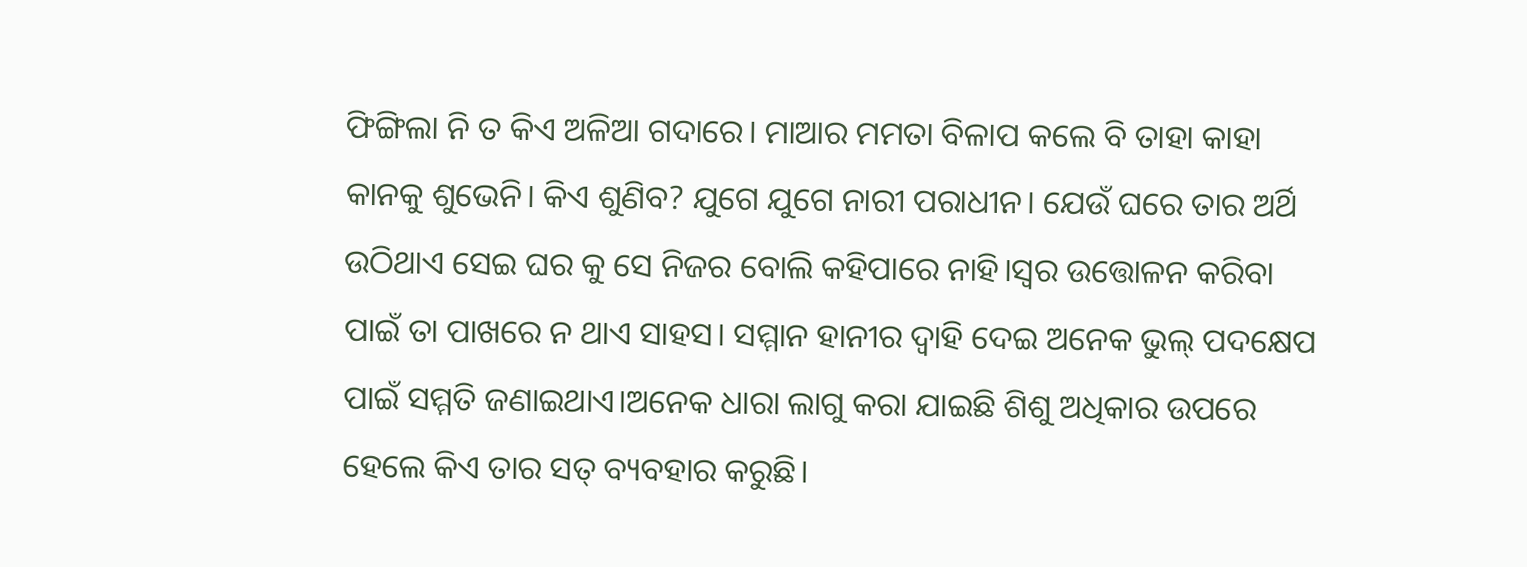ଫିଙ୍ଗିଲା ନି ତ କିଏ ଅଳିଆ ଗଦାରେ। ମାଆର ମମତା ବିଳାପ କଲେ ବି ତାହା କାହା କାନକୁ ଶୁଭେନି। କିଏ ଶୁଣିବ? ଯୁଗେ ଯୁଗେ ନାରୀ ପରାଧୀନ। ଯେଉଁ ଘରେ ତାର ଅର୍ଥି ଉଠିଥାଏ ସେଇ ଘର କୁ ସେ ନିଜର ବୋଲି କହିପାରେ ନାହି।ସ୍ୱର ଉତ୍ତୋଳନ କରିବା ପାଇଁ ତା ପାଖରେ ନ ଥାଏ ସାହସ। ସମ୍ମାନ ହାନୀର ଦ୍ୱାହି ଦେଇ ଅନେକ ଭୁଲ୍ ପଦକ୍ଷେପ ପାଇଁ ସମ୍ମତି ଜଣାଇଥାଏ।ଅନେକ ଧାରା ଲାଗୁ କରା ଯାଇଛି ଶିଶୁ ଅଧିକାର ଉପରେ ହେଲେ କିଏ ତାର ସତ୍ ବ୍ୟବହାର କରୁଛି।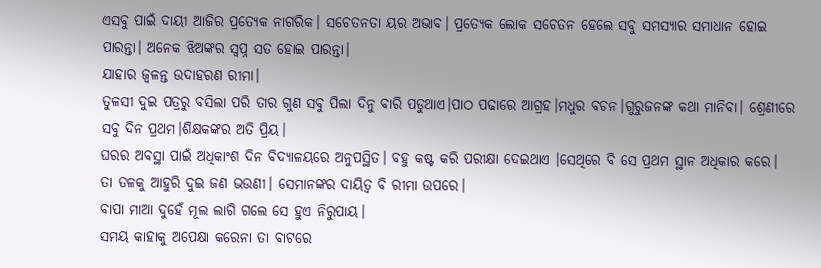ଏସବୁ ପାଇଁ ଦାୟୀ ଆଜିର ପ୍ରତ୍ୟେକ ନାଗରିକ। ସଚେତନତା ୟର ଅଭାବ। ପ୍ରତ୍ୟେକ ଲୋକ ସଚେତନ ହେଲେ ସବୁ ସମସ୍ୟାର ସମାଧାନ ହୋଇ ପାରନ୍ତା। ଅନେକ ଝିଅଙ୍କର ସ୍ଵପ୍ନ ସତ ହୋଇ ପାରନ୍ତା।
ଯାହାର ଜ୍ୱଳନ୍ତ ଉଦାହରଣ ରୀମା।
ତୁଳସୀ ଦୁଇ ପତ୍ରରୁ ବସିଲା ପରି ତାର ଗୁଣ ସବୁ ପିଲା ଦିନୁ ବାରି ପଡୁଥାଏ।ପାଠ ପଢାରେ ଆଗ୍ରହ।ମଧୁର ବଚନ।ଗୁରୁଜନଙ୍କ କଥା ମାନିବା। ଶ୍ରେଣୀରେ ସବୁ ଦିନ ପ୍ରଥମ।ଶିକ୍ଷକଙ୍କର ଅତି ପ୍ରିୟ।
ଘରର ଅବସ୍ଥା ପାଇଁ ଅଧିକାଂଶ ଦିନ ବିଦ୍ୟାଳୟରେ ଅନୁପସ୍ଥିତ। ବହୁ କଷ୍ଟ କରି ପରୀକ୍ଷା ଦେଇଥାଏ ।ସେଥିରେ ବି ସେ ପ୍ରଥମ ସ୍ଥାନ ଅଧିକାର କରେ। ତା ତଳକୁ ଆହୁରି ଦୁଇ ଜଣ ଭଉଣୀ। ସେମାନଙ୍କର ଦାୟିତ୍ଵ ବି ରୀମା ଉପରେ।
ବାପା ମାଆ ଦୁହେଁ ମୂଲ ଲାଗି ଗଲେ ସେ ହୁଏ ନିରୁପାୟ।
ସମୟ କାହାକୁ ଅପେକ୍ଷା କରେନା ତା ବାଟରେ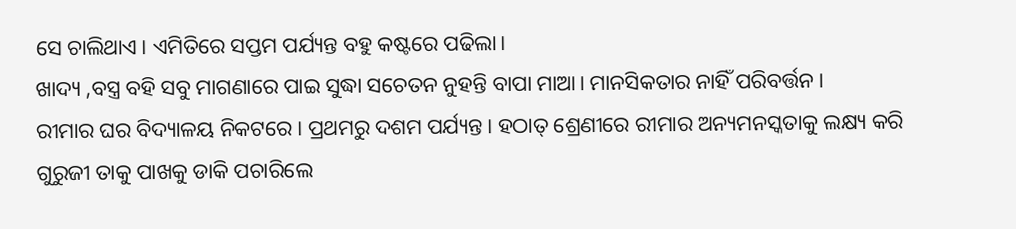ସେ ଚାଲିଥାଏ। ଏମିତିରେ ସପ୍ତମ ପର୍ଯ୍ୟନ୍ତ ବହୁ କଷ୍ଟରେ ପଢିଲା।
ଖାଦ୍ୟ ,ବସ୍ତ୍ର ବହି ସବୁ ମାଗଣାରେ ପାଇ ସୁଦ୍ଧା ସଚେତନ ନୁହନ୍ତି ବାପା ମାଆ। ମାନସିକତାର ନାହିଁ ପରିବର୍ତ୍ତନ।
ରୀମାର ଘର ବିଦ୍ୟାଳୟ ନିକଟରେ। ପ୍ରଥମରୁ ଦଶମ ପର୍ଯ୍ୟନ୍ତ। ହଠାତ୍ ଶ୍ରେଣୀରେ ରୀମାର ଅନ୍ୟମନସ୍କତାକୁ ଲକ୍ଷ୍ୟ କରି ଗୁରୁଜୀ ତାକୁ ପାଖକୁ ଡାକି ପଚାରିଲେ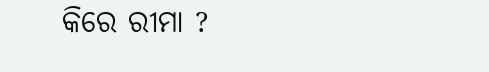କିରେ ରୀମା ?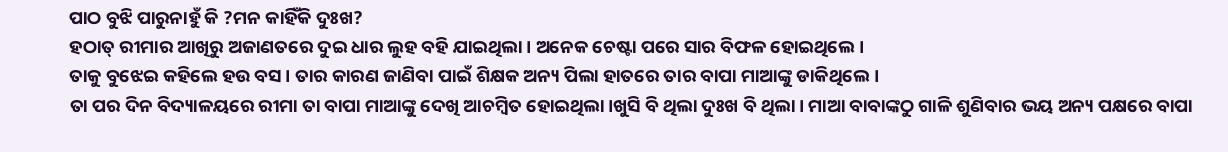ପାଠ ବୁଝି ପାରୁନାହୁଁ କି ?ମନ କାହିଁକି ଦୁଃଖ?
ହଠାତ୍ ରୀମାର ଆଖିରୁ ଅଜାଣତରେ ଦୁଇ ଧାର ଲୁହ ବହି ଯାଇଥିଲା। ଅନେକ ଚେଷ୍ଟା ପରେ ସାର ବିଫଳ ହୋଇଥିଲେ।
ତାକୁ ବୁଝେଇ କହିଲେ ହଉ ବସ। ତାର କାରଣ ଜାଣିବା ପାଇଁ ଶିକ୍ଷକ ଅନ୍ୟ ପିଲା ହାତରେ ତାର ବାପା ମାଆଙ୍କୁ ଡାକିଥିଲେ।
ତା ପର ଦିନ ବିଦ୍ୟାଳୟରେ ରୀମା ତା ବାପା ମାଆଙ୍କୁ ଦେଖି ଆଚମ୍ବିତ ହୋଇଥିଲା।ଖୁସି ବି ଥିଲା ଦୁଃଖ ବି ଥିଲା। ମାଆ ବାବାଙ୍କଠୁ ଗାଳି ଶୁଣିବାର ଭୟ ଅନ୍ୟ ପକ୍ଷରେ ବାପା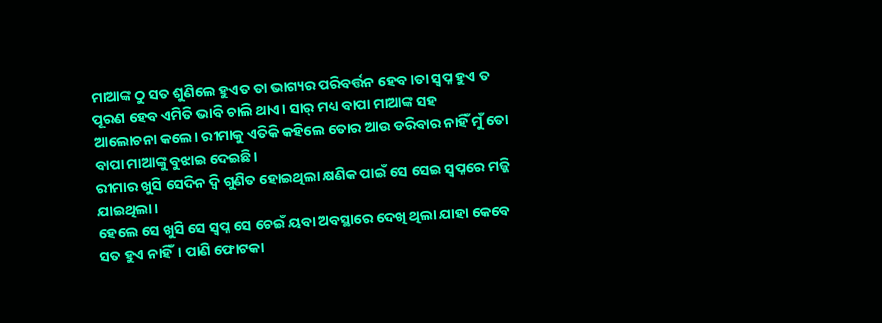ମାଆଙ୍କ ଠୁ ସତ ଶୁଣିଲେ ହୁଏତ ତା ଭାଗ୍ୟର ପରିବର୍ତ୍ତନ ହେବ।ତା ସ୍ଵପ୍ନ ହୁଏ ତ ପୂରଣ ହେବ ଏମିତି ଭାବି ଚାଲି ଥାଏ। ସାର୍ ମଧ୍ୟ ବାପା ମାଆଙ୍କ ସହ
ଆଲୋଚନା କଲେ। ରୀମାକୁ ଏତିକି କହିଲେ ତୋର ଆଉ ଡରିବାର ନାହିଁ ମୁଁ ତୋ ବାପା ମାଆଙ୍କୁ ବୁଝାଇ ଦେଇଛି।
ରୀମାର ଖୁସି ସେଦିନ ଦ୍ୱି ଗୁଣିତ ହୋଇଥିଲା କ୍ଷଣିକ ପାଇଁ ସେ ସେଇ ସ୍ବପ୍ନରେ ମଜ୍ଜି ଯାଇଥିଲା।
ହେଲେ ସେ ଖୁସି ସେ ସ୍ଵପ୍ନ ସେ ଚେଇଁ ୟବା ଅବସ୍ଥାରେ ଦେଖି ଥିଲା ଯାହା କେବେ ସତ ହୁଏ ନାହିଁ। ପାଣି ଫୋଟକା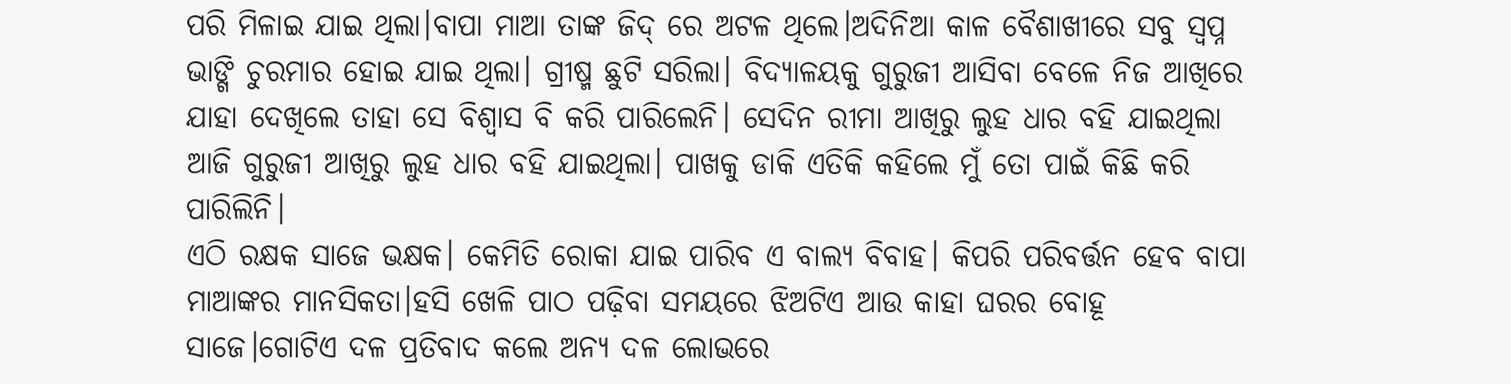ପରି ମିଳାଇ ଯାଇ ଥିଲା।ବାପା ମାଆ ତାଙ୍କ ଜିଦ୍ ରେ ଅଟଳ ଥିଲେ।ଅଦିନିଆ କାଳ ବୈଶାଖୀରେ ସବୁ ସ୍ଵପ୍ନ ଭାଙ୍ଗି ଚୁରମାର ହୋଇ ଯାଇ ଥିଲା। ଗ୍ରୀଷ୍ମ ଛୁଟି ସରିଲା। ବିଦ୍ୟାଳୟକୁ ଗୁରୁଜୀ ଆସିବା ବେଳେ ନିଜ ଆଖିରେ ଯାହା ଦେଖିଲେ ତାହା ସେ ବିଶ୍ୱାସ ବି କରି ପାରିଲେନି। ସେଦିନ ରୀମା ଆଖିରୁ ଲୁହ ଧାର ବହି ଯାଇଥିଲା ଆଜି ଗୁରୁଜୀ ଆଖିରୁ ଲୁହ ଧାର ବହି ଯାଇଥିଲା। ପାଖକୁ ଡାକି ଏତିକି କହିଲେ ମୁଁ ତୋ ପାଇଁ କିଛି କରି ପାରିଲିନି।
ଏଠି ରକ୍ଷକ ସାଜେ ଭକ୍ଷକ। କେମିତି ରୋକା ଯାଇ ପାରିବ ଏ ବାଲ୍ୟ ବିବାହ। କିପରି ପରିବର୍ତ୍ତନ ହେବ ବାପା ମାଆଙ୍କର ମାନସିକତା।ହସି ଖେଳି ପାଠ ପଢ଼ିବା ସମୟରେ ଝିଅଟିଏ ଆଉ କାହା ଘରର ବୋହୂ ସାଜେ।ଗୋଟିଏ ଦଳ ପ୍ରତିବାଦ କଲେ ଅନ୍ୟ ଦଳ ଲୋଭରେ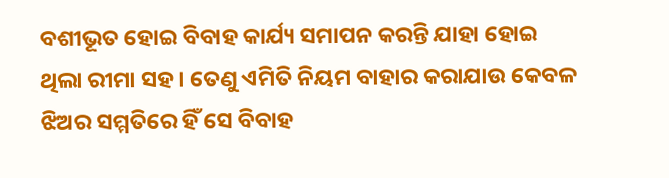ବଶୀଭୂତ ହୋଇ ବିବାହ କାର୍ଯ୍ୟ ସମାପନ କରନ୍ତି ଯାହା ହୋଇ ଥିଲା ରୀମା ସହ। ତେଣୁ ଏମିତି ନିୟମ ବାହାର କରାଯାଉ କେବଳ ଝିଅର ସମ୍ମତିରେ ହିଁ ସେ ବିବାହ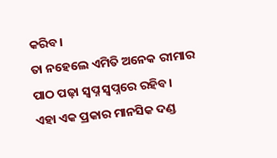କରିବ।
ତା ନହେଲେ ଏମିତି ଅନେକ ରୀମାର ପାଠ ପଢ଼ା ସ୍ଵପ୍ନ ସ୍ଵପ୍ନରେ ରହିବ।
ଏହା ଏକ ପ୍ରକାର ମାନସିକ ଦଣ୍ଡ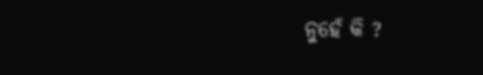ନୁହେଁ କି ?